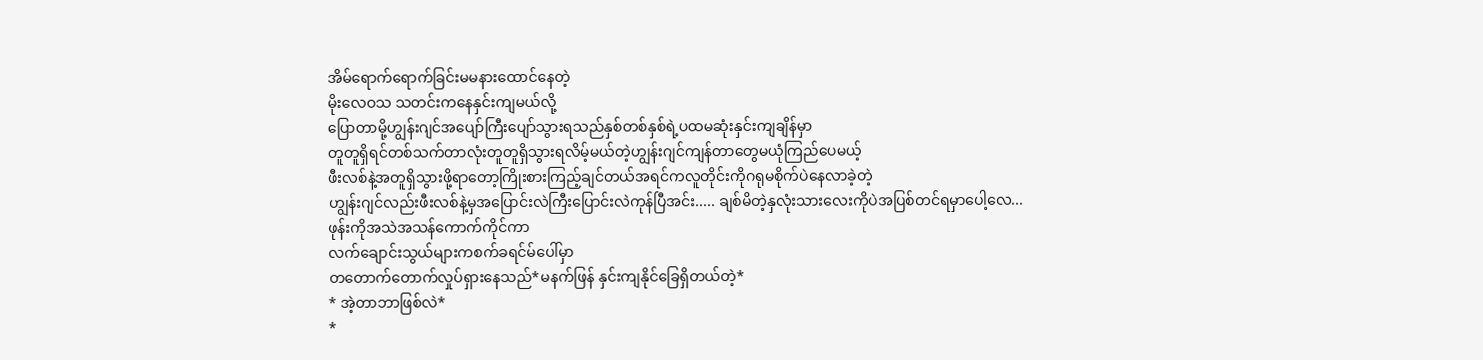အိမ်ရောက်ရောက်ခြင်းမမနားထောင်နေတဲ့
မိုးလေဝသ သတင်းကနေနှင်းကျမယ်လို့
ပြောတာမို့ဟျွန်းဂျင်အပျော်ကြီးပျော်သွားရသည်နှစ်တစ်နှစ်ရဲ့ပထမဆုံးနှင်းကျချိန်မှာ
တူတူရှိရင်တစ်သက်တာလုံးတူတူရှိသွားရလိမ့်မယ်တဲ့ဟျွန်းဂျင်ကျန်တာတွေမယုံကြည်ပေမယ့်
ဖီးလစ်နဲ့အတူရှိသွားဖို့ရာတော့ကြိုးစားကြည့်ချင်တယ်အရင်ကလူတိုင်းကိုဂရုမစိုက်ပဲနေလာခဲ့တဲ့
ဟျွန်းဂျင်လည်းဖီးလစ်နဲ့မှအပြောင်းလဲကြီးပြောင်းလဲကုန်ပြီအင်း..... ချစ်မိတဲ့နှလုံးသားလေးကိုပဲအပြစ်တင်ရမှာပေါ့လေ...
ဖုန်းကိုအသဲအသန်ကောက်ကိုင်ကာ
လက်ချောင်းသွယ်များကစက်ခရင်မ်ပေါ်မှာ
တတောက်တောက်လှုပ်ရှားနေသည်*မနက်ဖြန် နှင်းကျနိုင်ခြေရှိတယ်တဲ့*
* အဲ့တာဘာဖြစ်လဲ*
*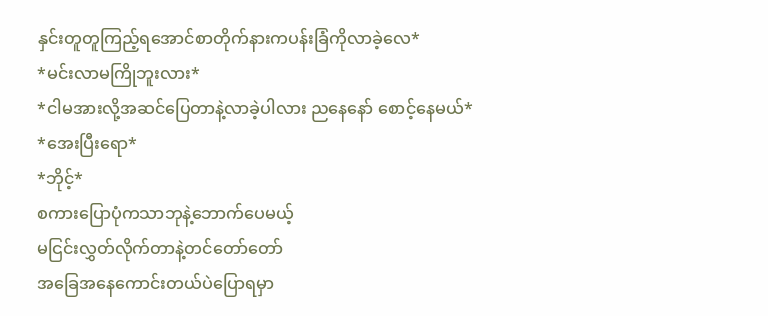နှင်းတူတူကြည့်ရအောင်စာတိုက်နားကပန်းခြံကိုလာခဲ့လေ*
*မင်းလာမကြိုဘူးလား*
*ငါမအားလို့အဆင်ပြေတာနဲ့လာခဲ့ပါလား ညနေနော် စောင့်နေမယ်*
*အေးပြီးရော*
*ဘိုင့်*
စကားပြောပုံကသာဘုနဲ့ဘောက်ပေမယ့်
မငြင်းလွှတ်လိုက်တာနဲ့တင်တော်တော်
အခြေအနေကောင်းတယ်ပဲပြောရမှာ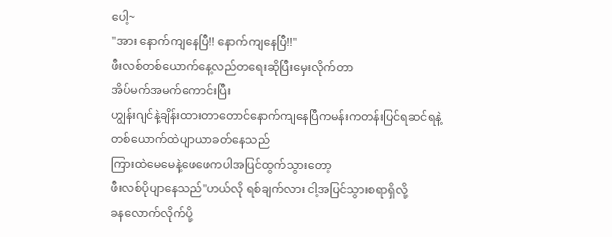ပေါ့~
"အား နောက်ကျနေပြီ!! နောက်ကျနေပြီ!!"
ဖီးလစ်တစ်ယောက်နေ့လည်တရေးဆိုပြီးမှေးလိုက်တာ
အိပ်မက်အမက်ကောင်းပြီး
ဟျွန်းဂျင်နဲ့ချိန်းထားတာတောင်နောက်ကျနေပြီကမန်းကတန်းပြင်ရဆင်ရနဲ့
တစ်ယောက်ထဲပျာယာခတ်နေသည်
ကြားထဲမေမေနဲ့ဖေဖေကပါအပြင်ထွက်သွားတော့
ဖီးလစ်ပိုပျာနေသည်"ဟယ်လို ရစ်ချက်လား ငါ့အပြင်သွားစရာရှိလို့
ခနလောက်လိုက်ပို့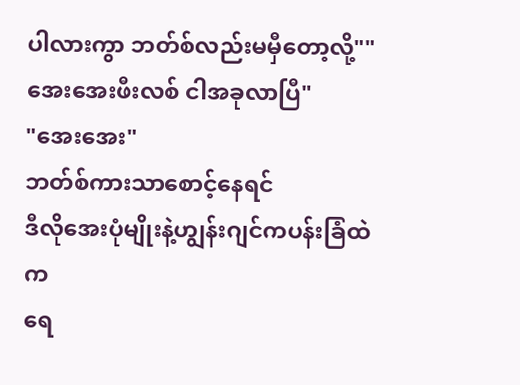ပါလားကွာ ဘတ်စ်လည်းမမှီတော့လို့""အေးအေးဖီးလစ် ငါအခုလာပြီ"
"အေးအေး"
ဘတ်စ်ကားသာစောင့်နေရင်
ဒီလိုအေးပုံမျိုးနဲ့ဟျွန်းဂျင်ကပန်းခြံထဲက
ရေ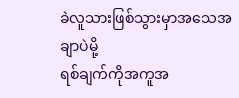ခဲလူသားဖြစ်သွားမှာအသေအချာပဲမို့
ရစ်ချက်ကိုအကူအ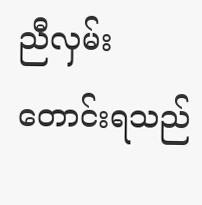ညီလှမ်းတောင်းရသည်